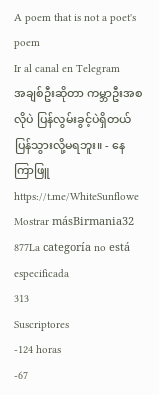A poem that is not a poet's poem
Ir al canal en Telegram
အချစ်ဦးဆိုတာ ကမ္ဘာဦးအစလိုပဲ ပြန်လွမ်းခွင့်ပဲရှိတယ် ပြန်သွားလို့မရဘူး။ - နေကြာဖြူ https://t.me/WhiteSunflowe
Mostrar másBirmania32 877La categoría no está especificada
313
Suscriptores
-124 horas
-67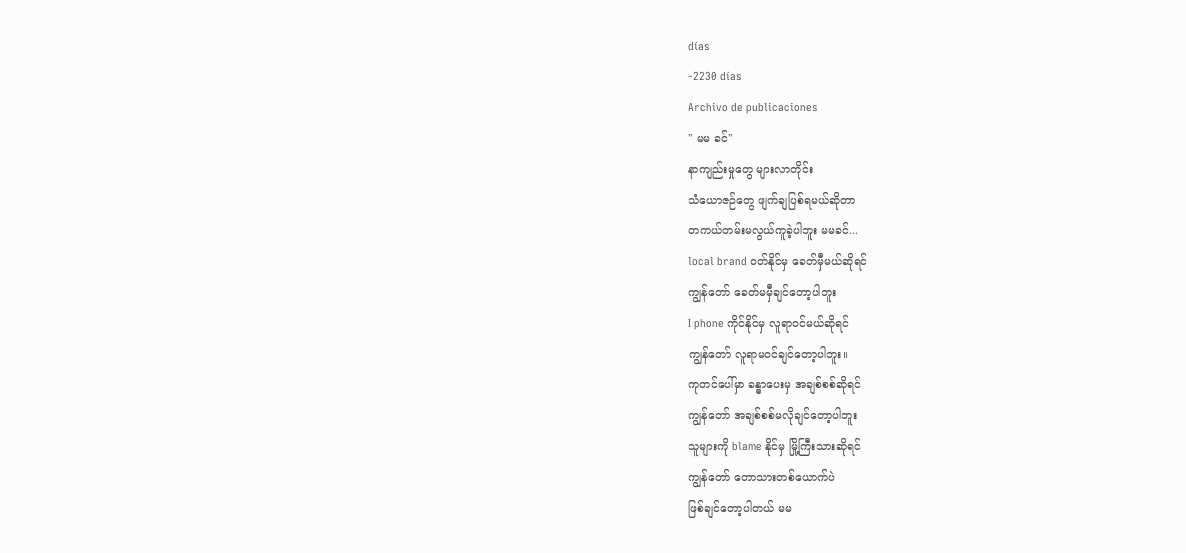días
-2230 días
Archivo de publicaciones
" မမ ခင်"
နာကျည်းမှုတွေ များလာတိုင်း
သံယောဇဉ်တွေ ဖျက်ချပြစ်ရမယ်ဆိုတာ
တကယ်တမ်းမလွယ်ကူခဲ့ပါဘူး မမခင်...
local brand ဝတ်နိုင်မှ ခေတ်မှီမယ်ဆိုရင်
ကျွန်တော် ခေတ်မမှီချင်တော့ပါဘူး
I phone ကိုင်နိုင်မှ လူရာဝင်မယ်ဆိုရင်
ကျွန်တော် လူရာမဝင်ချင်တော့ပါဘူး။
ကုတင်ပေါ်မှာ ခန္ဓာပေးမှ အချစ်စစ်ဆိုရင်
ကျွန်တော် အချစ်စစ်မလိုချင်တော့ပါဘူး
သူများကို blame နိုင်မှ မြို့ကြီးသားဆိုရင်
ကျွန်တော် တောသားတစ်ယောက်ပဲ
ဖြစ်ချင်တော့ပါတယ် မမ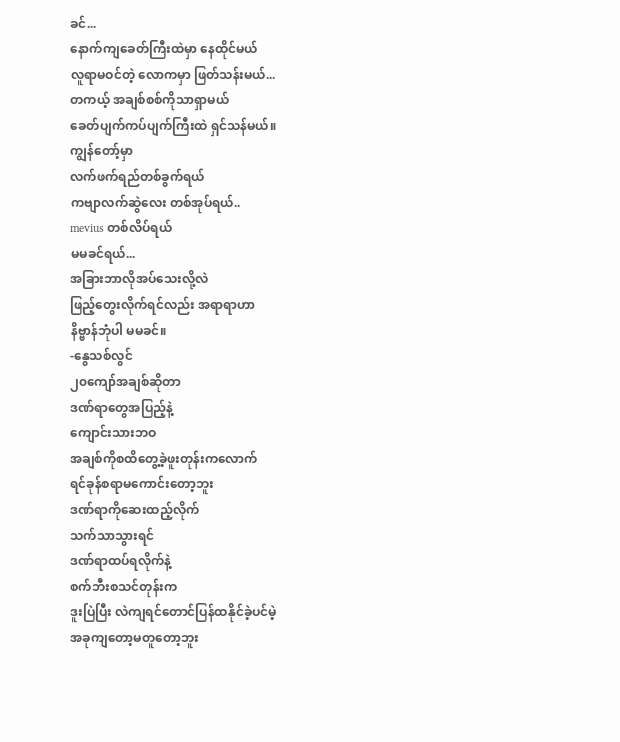ခင်...
နောက်ကျခေတ်ကြီးထဲမှာ နေထိုင်မယ်
လူရာမဝင်တဲ့ လောကမှာ ဖြတ်သန်းမယ်...
တကယ့် အချစ်စစ်ကိုသာရှာမယ်
ခေတ်ပျက်ကပ်ပျက်ကြီးထဲ ရှင်သန်မယ်။
ကျွန်တော့်မှာ
လက်ဖက်ရည်တစ်ခွက်ရယ်
ကဗျာလက်ဆွဲလေး တစ်အုပ်ရယ်..
mevius တစ်လိပ်ရယ်
မမခင်ရယ်...
အခြားဘာလိုအပ်သေးလို့လဲ
ဖြည့်တွေးလိုက်ရင်လည်း အရာရာဟာ
နိဗ္ဗာန်ဘုံပါ မမခင်။
-နွေသစ်လွင်
၂၀ကျော်အချစ်ဆိုတာ
ဒဏ်ရာတွေအပြည့်နဲ့
ကျောင်းသားဘဝ
အချစ်ကိုစထိတွေ့ခဲ့ဖူးတုန်းကလောက်
ရင်ခုန်စရာမကောင်းတော့ဘူး
ဒဏ်ရာကိုဆေးထည့်လိုက်
သက်သာသွားရင်
ဒဏ်ရာထပ်ရလိုက်နဲ့
စက်ဘီးစသင်တုန်းက
ဒူးပြဲပြီး လဲကျရင်တောင်ပြန်ထနိုင်ခဲ့ပင်မဲ့
အခုကျတော့မတူတော့ဘူး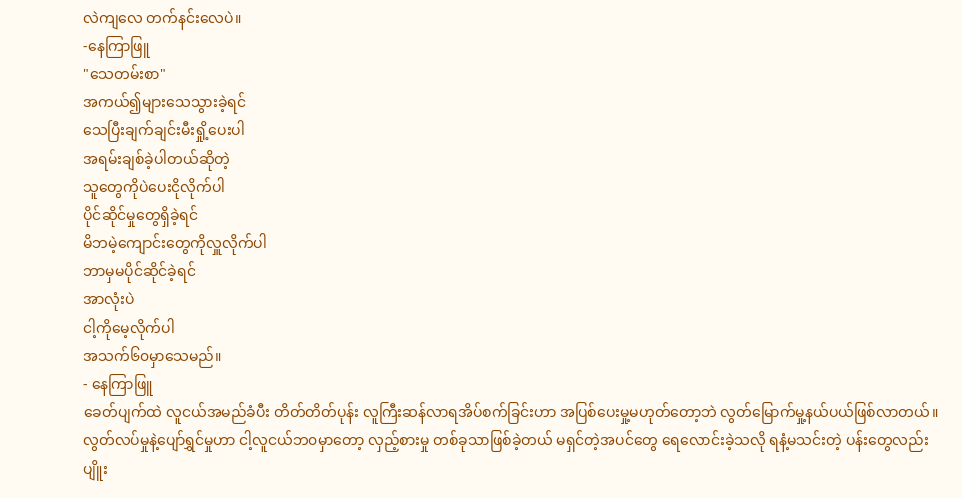လဲကျလေ တက်နင်းလေပဲ။
-နေကြာဖြူ
"သေတမ်းစာ"
အကယ်၍များသေသွားခဲ့ရင်
သေပြီးချက်ချင်းမီးရှို့ပေးပါ
အရမ်းချစ်ခဲ့ပါတယ်ဆိုတဲ့
သူတွေကိုပဲပေးငိုလိုက်ပါ
ပိုင်ဆိုင်မှုတွေရှိခဲ့ရင်
မိဘမဲ့ကျောင်းတွေကိုလှူလိုက်ပါ
ဘာမှမပိုင်ဆိုင်ခဲ့ရင်
အာလုံးပဲ
ငါ့ကိုမေ့လိုက်ပါ
အသက်၆၀မှာသေမည်။
- နေကြာဖြူ
ခေတ်ပျက်ထဲ လူငယ်အမည်ခံပီး တိတ်တိတ်ပုန်း လူကြီးဆန်လာရအိပ်စက်ခြင်းဟာ အပြစ်ပေးမှု့မဟုတ်တော့ဘဲ လွတ်မြောက်မှု့နယ်ပယ်ဖြစ်လာတယ်။
လွတ်လပ်မှုနဲ့ပျော်ရွှင်မှုဟာ ငါ့လူငယ်ဘ၀မှာတော့ လှည့်စားမှု တစ်ခုသာဖြစ်ခဲ့တယ် မရှင်တဲ့အပင်တွေ ရေလောင်းခဲ့သလို ရနံ့မသင်းတဲ့ ပန်းတွေလည်းပျိူး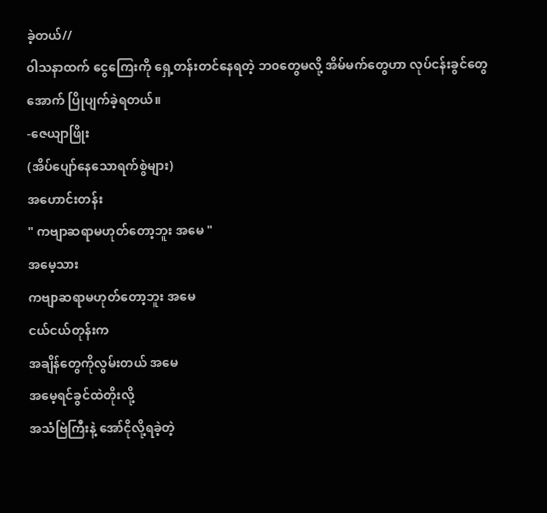ခဲ့တယ်//
၀ါသနာထက် ငွေကြေးကို ရှေ့တန်းတင်နေရတဲ့ ဘ၀တွေမလို့ အိမ်မက်တွေဟာ လုပ်ငန်းခွင်တွေအောက် ပြိုပျက်ခဲ့ရတယ်။
-ဇေယျာဖြိုး
(အိပ်ပျော်နေသောရက်စွဲများ)
အဟောင်းတန်း
" ကဗျာဆရာမဟုတ်တော့ဘူး အမေ "
အမေ့သား
ကဗျာဆရာမဟုတ်တော့ဘူး အမေ
ငယ်ငယ်တုန်းက
အချိန်တွေကိုလွမ်းတယ် အမေ
အမေ့ရင်ခွင်ထဲတိုးလို့
အသံဗြဲကြီးနဲ့ အော်ငိုလို့ရခဲ့တဲ့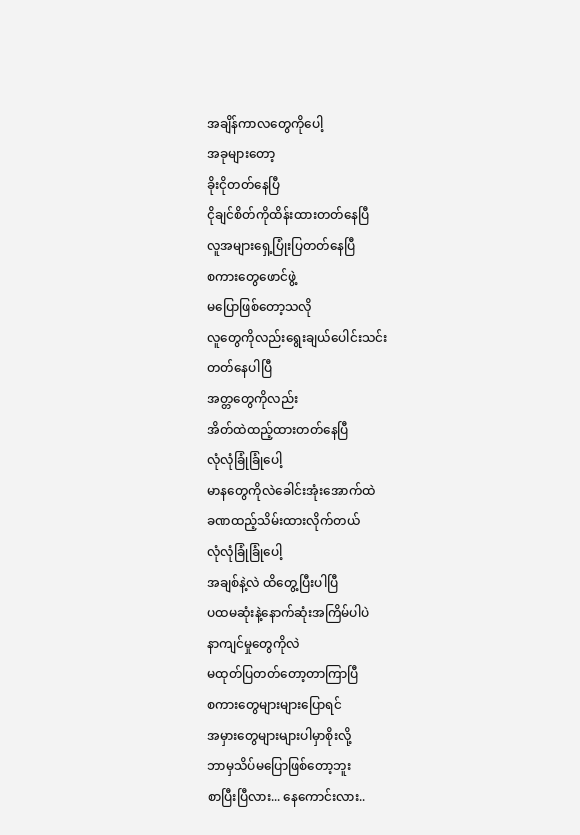အချိန်ကာလတွေကိုပေါ့
အခုများတော့
ခိုးငိုတတ်နေပြီ
ငိုချင်စိတ်ကိုထိန်းထားတတ်နေပြီ
လူအများရှေ့ပြုံးပြတတ်နေပြီ
စကားတွေဖောင်ဖွဲ့
မပြောဖြစ်တော့သလို
လူတွေကိုလည်းရွေးချယ်ပေါင်းသင်း
တတ်နေပါပြီ
အတ္တတွေကိုလည်း
အိတ်ထဲထည့်ထားတတ်နေပြီ
လုံလုံခြုံခြုံပေါ့
မာနတွေကိုလဲခေါင်းအုံးအောက်ထဲ
ခဏထည့်သိမ်းထားလိုက်တယ်
လုံလုံခြုံခြုံပေါ့
အချစ်နဲ့လဲ ထိတွေ့ပြီးပါပြီ
ပထမဆုံးနဲ့နောက်ဆုံးအကြိမ်ပါပဲ
နာကျင်မှုတွေကိုလဲ
မထုတ်ပြတတ်တော့တာကြာပြီ
စကားတွေများများပြောရင်
အမှားတွေများများပါမှာစိုးလို့
ဘာမှသိပ်မပြောဖြစ်တော့ဘူး
စာပြီးပြီလား... နေကောင်းလား..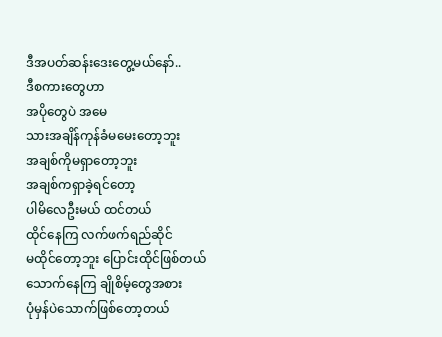ဒီအပတ်ဆန်းဒေးတွေ့မယ်နော်..
ဒီစကားတွေဟာ
အပိုတွေပဲ အမေ
သားအချိန်ကုန်ခံမမေးတော့ဘူး
အချစ်ကိုမရှာတော့ဘူး
အချစ်ကရှာခဲ့ရင်တော့
ပါမိလေဦးမယ် ထင်တယ်
ထိုင်နေကြ လက်ဖက်ရည်ဆိုင်
မထိုင်တော့ဘူး ပြောင်းထိုင်ဖြစ်တယ်
သောက်နေကြ ချိုစိမ့်တွေအစား
ပုံမှန်ပဲသောက်ဖြစ်တော့တယ်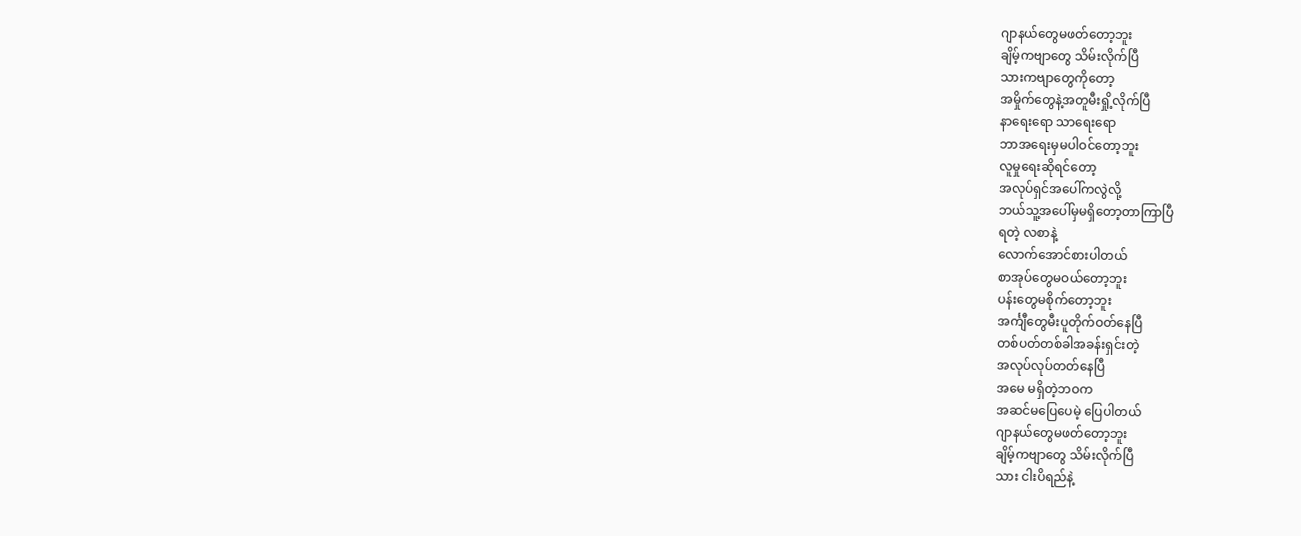ဂျာနယ်တွေမဖတ်တော့ဘူး
ချိမ့်ကဗျာတွေ သိမ်းလိုက်ပြီ
သားကဗျာတွေကိုတော့
အမှိုက်တွေနဲ့အတူမီးရှို့လိုက်ပြီ
နာရေးရော သာရေးရော
ဘာအရေးမှမပါဝင်တော့ဘူး
လူမှုရေးဆိုရင်တော့
အလုပ်ရှင်အပေါ်ကလွဲလို့
ဘယ်သူ့အပေါ်မှမရှိတော့တာကြာပြီ
ရတဲ့ လစာနဲ့
လောက်အောင်စားပါတယ်
စာအုပ်တွေမဝယ်တော့ဘူး
ပန်းတွေမစိုက်တော့ဘူး
အင်္ကျီတွေမီးပူတိုက်ဝတ်နေပြီ
တစ်ပတ်တစ်ခါအခန်းရှင်းတဲ့
အလုပ်လုပ်တတ်နေပြီ
အမေ မရှိတဲ့ဘဝက
အဆင်မပြေပေမဲ့ ပြေပါတယ်
ဂျာနယ်တွေမဖတ်တော့ဘူး
ချိမ့်ကဗျာတွေ သိမ်းလိုက်ပြီ
သား ငါးပိရည်နဲ့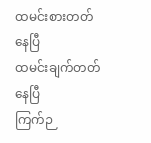ထမင်းစားတတ်နေပြီ
ထမင်းချက်တတ်နေပြီ
ကြက်ဉ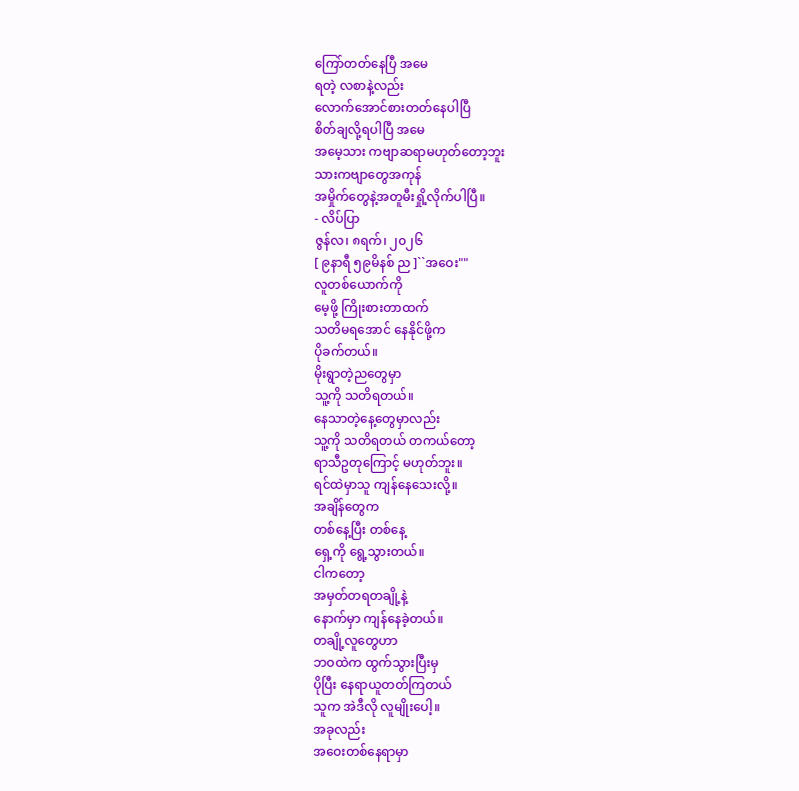ကြော်တတ်နေပြီ အမေ
ရတဲ့ လစာနဲ့လည်း
လောက်အောင်စားတတ်နေပါပြီ
စိတ်ချလို့ရပါပြီ အမေ
အမေ့သား ကဗျာဆရာမဟုတ်တော့ဘူး
သားကဗျာတွေအကုန်
အမှိုက်တွေနဲ့အတူမီးရှို့လိုက်ပါပြီ။
- လိပ်ပြာ
ဇွန်လ၊ ၈ရက်၊ ၂၀၂၆
[ ၉နာရီ ၅၉မိနစ် ည ]``အဝေး""
လူတစ်ယောက်ကို
မေ့ဖို့ ကြိုးစားတာထက်
သတိမရအောင် နေနိုင်ဖို့က
ပိုခက်တယ်။
မိုးရွာတဲ့ညတွေမှာ
သူ့ကို သတိရတယ်။
နေသာတဲ့နေ့တွေမှာလည်း
သူ့ကို သတိရတယ် တကယ်တော့
ရာသီဥတုကြောင့် မဟုတ်ဘူး။
ရင်ထဲမှာသူ ကျန်နေသေးလို့။
အချိန်တွေက
တစ်နေ့ပြီး တစ်နေ့
ရှေ့ကို ရွေ့သွားတယ်။
ငါကတော့
အမှတ်တရတချို့နဲ့
နောက်မှာ ကျန်နေခဲ့တယ်။
တချို့လူတွေဟာ
ဘဝထဲက ထွက်သွားပြီးမှ
ပိုပြီး နေရာယူတတ်ကြတယ်
သူက အဲဒီလို လူမျိုးပေါ့။
အခုလည်း
အဝေးတစ်နေရာမှာ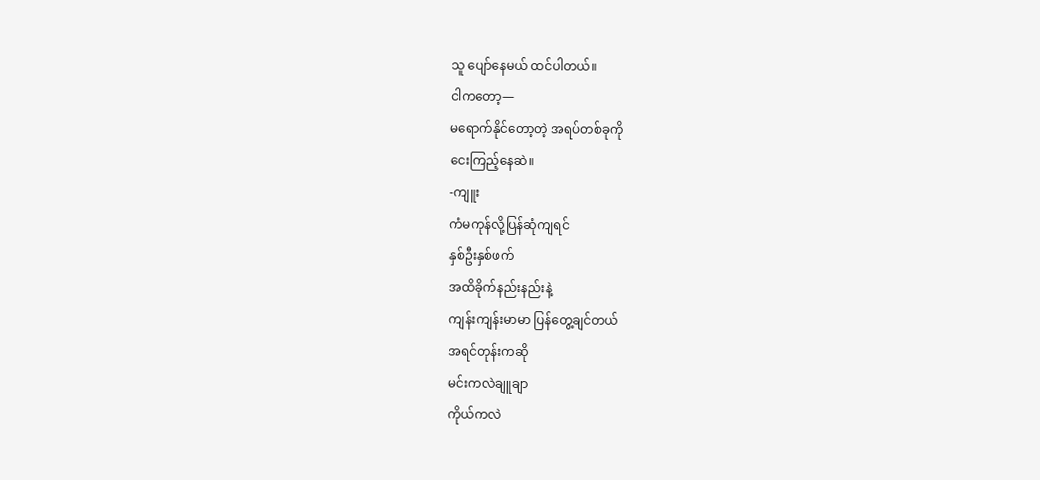သူ ပျော်နေမယ် ထင်ပါတယ်။
ငါကတော့—
မရောက်နိုင်တော့တဲ့ အရပ်တစ်ခုကို
ငေးကြည့်နေဆဲ။
-ကျူး
ကံမကုန်လို့ပြန်ဆုံကျရင်
နှစ်ဦးနှစ်ဖက်
အထိခိုက်နည်းနည်းနဲ့
ကျန်းကျန်းမာမာ ပြန်တွေ့ချင်တယ်
အရင်တုန်းကဆို
မင်းကလဲချူချာ
ကိုယ်ကလဲ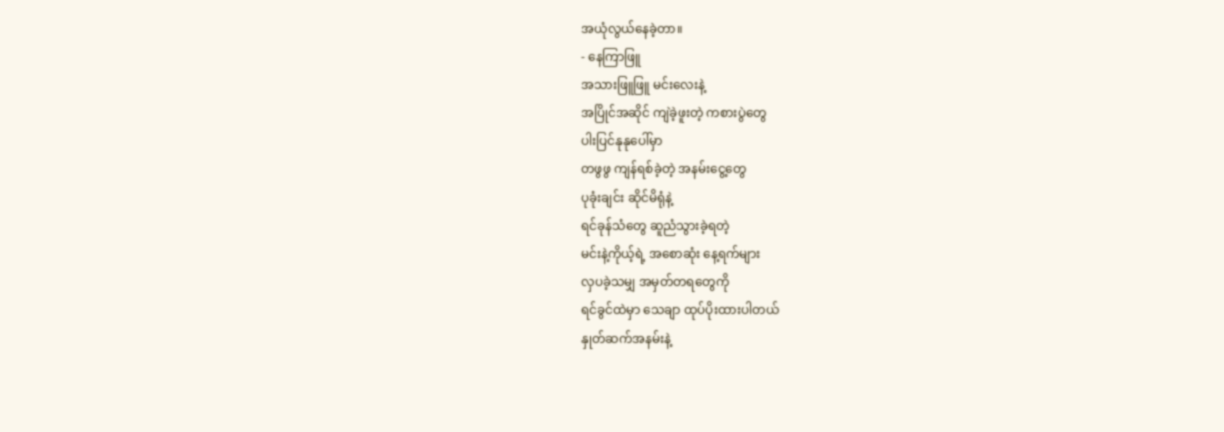အယုံလွယ်နေခဲ့တာ။
- နေကြာဖြူ
အသားဖြူဖြူ မင်းလေးနဲ့
အပြိုင်အဆိုင် ကျဲခဲ့ဖူးတဲ့ ကစားပွဲတွေ
ပါးပြင်နုနုပေါ်မှာ
တဖွဖွ ကျန်ရစ်ခဲ့တဲ့ အနမ်းငွေ့တွေ
ပုခုံးချင်း ဆိုင်မိရုံနဲ့
ရင်ခုန်သံတွေ ဆူညံသွားခဲ့ရတဲ့
မင်းနဲ့ကိုယ့်ရဲ့ အစောဆုံး နေ့ရက်များ
လှပခဲ့သမျှ အမှတ်တရတွေကို
ရင်ခွင်ထဲမှာ သေချာ ထုပ်ပိုးထားပါတယ်
နှုတ်ဆက်အနမ်းနဲ့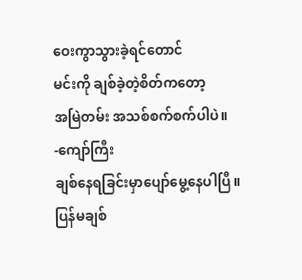ဝေးကွာသွားခဲ့ရင်တောင်
မင်းကို ချစ်ခဲ့တဲ့စိတ်ကတော့
အမြဲတမ်း အသစ်စက်စက်ပါပဲ။
-ကျော်ကြီး
ချစ်နေရခြင်းမှာပျော်မွေ့နေပါပြီ။
ပြန်မချစ်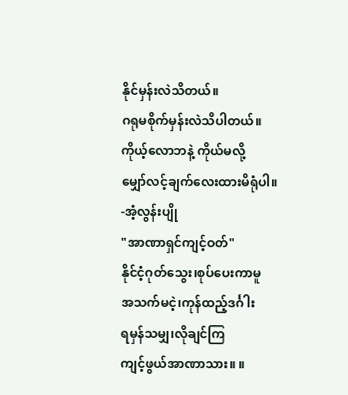နိုင်မှန်းလဲသိတယ်။
ဂရုမစိုက်မှန်းလဲသိပါတယ်။
ကိုယ့်လောဘနဲ့ ကိုယ်မလို့
မျှော်လင့်ချက်လေးထားမိရုံပါ။
-အံ့လွန်းပျို
"အာဏာရှင်ကျင့်ဝတ်"
နိုင်ငံ့ဂုတ်သွေး၊စုပ်ပေးကာမူ
အသက်မငဲ့၊ကုန်ထည့်ဒင်္ဂါး
ရမှန်သမျှ၊လိုချင်ကြ
ကျင့်ဖွယ်အာဏာသား။ ။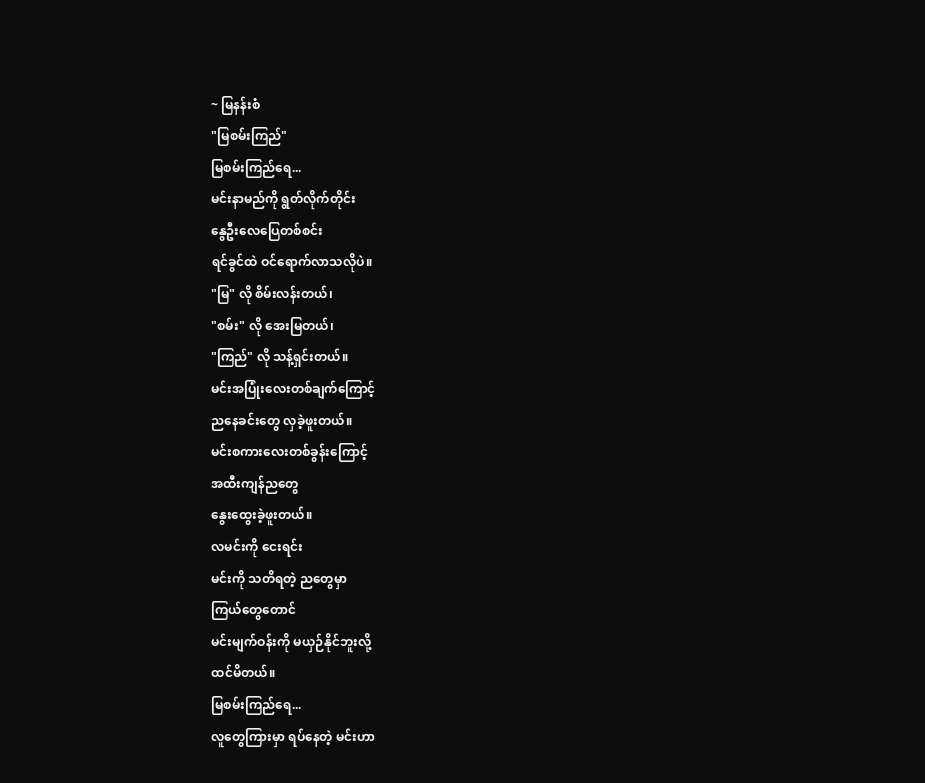~ မြနန်းစံ
"မြစမ်းကြည်"
မြစမ်းကြည်ရေ...
မင်းနာမည်ကို ရွတ်လိုက်တိုင်း
နွေဦးလေပြေတစ်စင်း
ရင်ခွင်ထဲ ဝင်ရောက်လာသလိုပဲ။
"မြ" လို စိမ်းလန်းတယ်၊
"စမ်း" လို အေးမြတယ်၊
"ကြည်" လို သန့်ရှင်းတယ်။
မင်းအပြုံးလေးတစ်ချက်ကြောင့်
ညနေခင်းတွေ လှခဲ့ဖူးတယ်။
မင်းစကားလေးတစ်ခွန်းကြောင့်
အထီးကျန်ညတွေ
နွေးထွေးခဲ့ဖူးတယ်။
လမင်းကို ငေးရင်း
မင်းကို သတိရတဲ့ ညတွေမှာ
ကြယ်တွေတောင်
မင်းမျက်ဝန်းကို မယှဉ်နိုင်ဘူးလို့
ထင်မိတယ်။
မြစမ်းကြည်ရေ...
လူတွေကြားမှာ ရပ်နေတဲ့ မင်းဟာ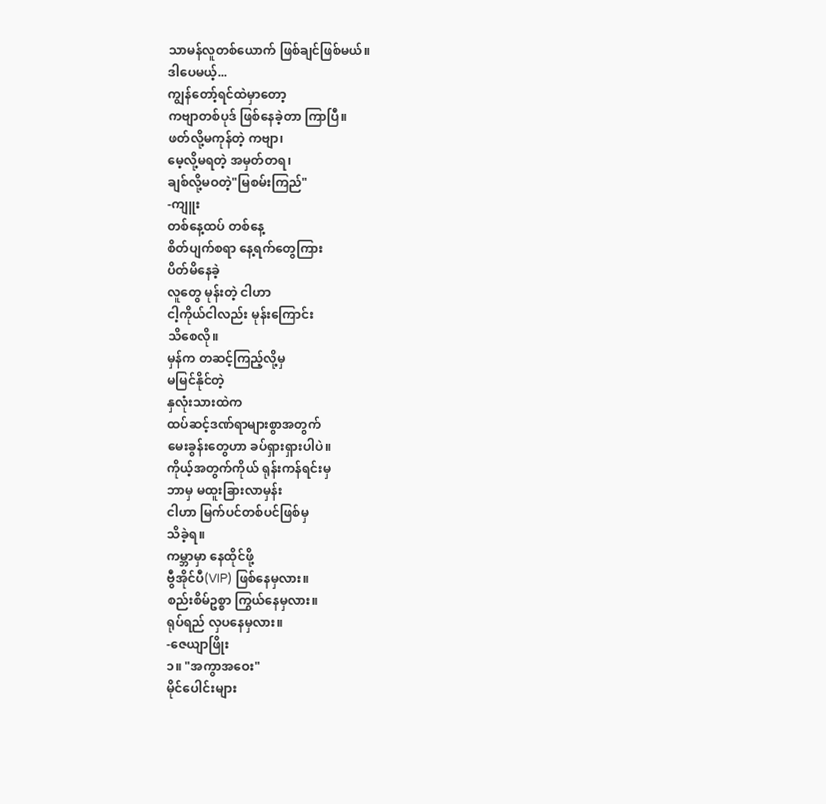သာမန်လူတစ်ယောက် ဖြစ်ချင်ဖြစ်မယ်။
ဒါပေမယ့်...
ကျွန်တော့်ရင်ထဲမှာတော့
ကဗျာတစ်ပုဒ် ဖြစ်နေခဲ့တာ ကြာပြီ။
ဖတ်လို့မကုန်တဲ့ ကဗျာ၊
မေ့လို့မရတဲ့ အမှတ်တရ၊
ချစ်လို့မဝတဲ့"မြစမ်းကြည်"
-ကျူး
တစ်နေ့ထပ် တစ်နေ့
စိတ်ပျက်စရာ နေ့ရက်တွေကြား
ပိတ်မိနေခဲ့
လူတွေ မုန်းတဲ့ ငါဟာ
ငါ့ကိုယ်ငါလည်း မုန်းကြောင်း
သိစေလို။
မှန်က တဆင့်ကြည့်လို့မှ
မမြင်နိုင်တဲ့
နှလုံးသားထဲက
ထပ်ဆင့်ဒဏ်ရာများစွာအတွက်
မေးခွန်းတွေဟာ ခပ်ရှားရှားပါပဲ။
ကိုယ့်အတွက်ကိုယ် ရုန်းကန်ရင်းမှ
ဘာမှ မထူးခြားလာမှန်း
ငါဟာ မြက်ပင်တစ်ပင်ဖြစ်မှ
သိခဲ့ရ။
ကမ္ဘာမှာ နေထိုင်ဖို့
ဗွီအိုင်ပီ(VIP) ဖြစ်နေမှလား။
စည်းစိမ်ဥစ္စာ ကြွယ်နေမှလား။
ရုပ်ရည် လှပနေမှလား။
-ဇေယျာဖြိုး
၁။ "အကွာအဝေး"
မိုင်ပေါင်းများ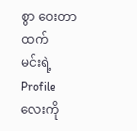စွာ ဝေးတာထက်
မင်းရဲ့ Profile လေးကို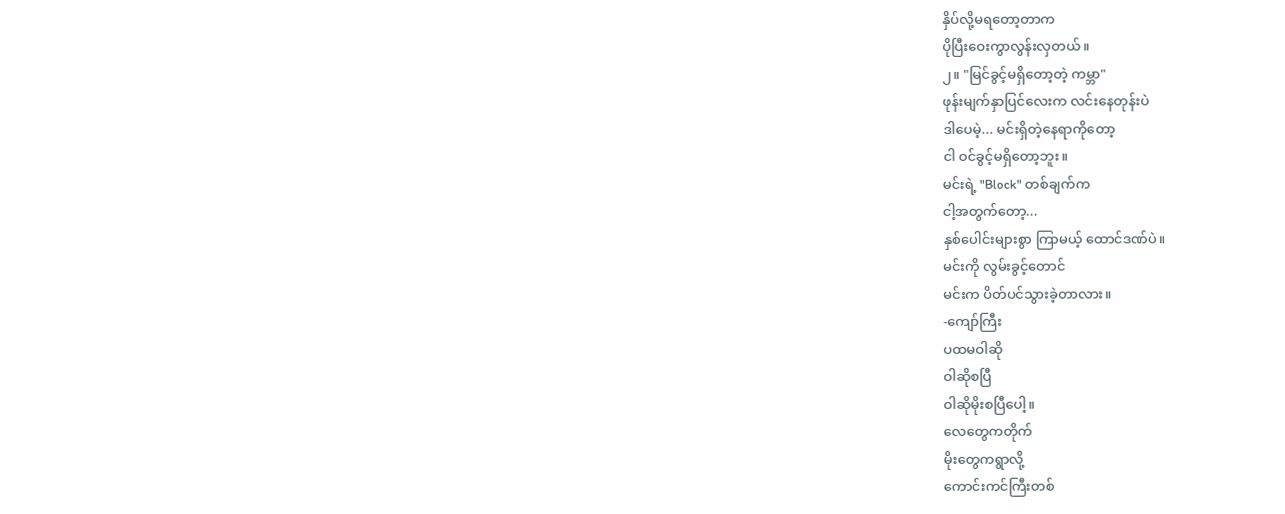နှိပ်လို့မရတော့တာက
ပိုပြီးဝေးကွာလွန်းလှတယ်။
၂။ "မြင်ခွင့်မရှိတော့တဲ့ ကမ္ဘာ"
ဖုန်းမျက်နှာပြင်လေးက လင်းနေတုန်းပဲ
ဒါပေမဲ့... မင်းရှိတဲ့နေရာကိုတော့
ငါ ဝင်ခွင့်မရှိတော့ဘူး။
မင်းရဲ့ "Block" တစ်ချက်က
ငါ့အတွက်တော့...
နှစ်ပေါင်းများစွာ ကြာမယ့် ထောင်ဒဏ်ပဲ။
မင်းကို လွမ်းခွင့်တောင်
မင်းက ပိတ်ပင်သွားခဲ့တာလား။
-ကျော်ကြီး
ပထမဝါဆို
ဝါဆိုစပြီ
ဝါဆိုမိုးစပြီပေါ့။
လေတွေကတိုက်
မိုးတွေကရွာလို့
ကောင်းကင်ကြီးတစ်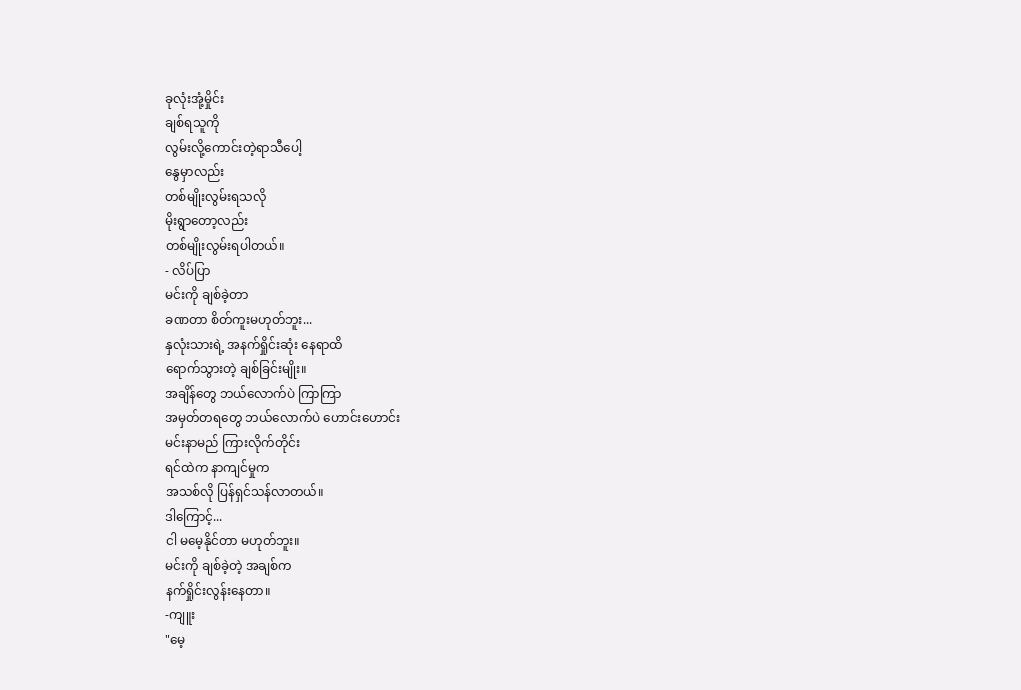ခုလုံးအုံ့မှိုင်း
ချစ်ရသူကို
လွမ်းလို့ကောင်းတဲ့ရာသီပေါ့
နွေမှာလည်း
တစ်မျိုးလွမ်းရသလို
မိုးရွာတော့လည်း
တစ်မျိုးလွမ်းရပါတယ်။
- လိပ်ပြာ
မင်းကို ချစ်ခဲ့တာ
ခဏတာ စိတ်ကူးမဟုတ်ဘူး...
နှလုံးသားရဲ့ အနက်ရှိုင်းဆုံး နေရာထိ
ရောက်သွားတဲ့ ချစ်ခြင်းမျိုး။
အချိန်တွေ ဘယ်လောက်ပဲ ကြာကြာ
အမှတ်တရတွေ ဘယ်လောက်ပဲ ဟောင်းဟောင်း
မင်းနာမည် ကြားလိုက်တိုင်း
ရင်ထဲက နာကျင်မှုက
အသစ်လို ပြန်ရှင်သန်လာတယ်။
ဒါကြောင့်...
ငါ မမေ့နိုင်တာ မဟုတ်ဘူး။
မင်းကို ချစ်ခဲ့တဲ့ အချစ်က
နက်ရှိုင်းလွန်းနေတာ။
-ကျူး
"မေ့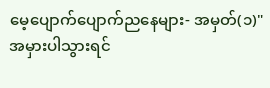မေ့ပျောက်ပျောက်ညနေများ- အမှတ်(၁)"
အမှားပါသွားရင်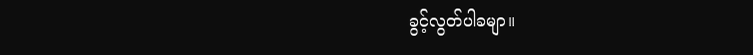ခွင့်လွတ်ပါခမျာ။